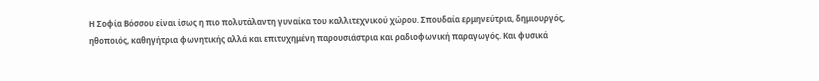Η Σοφία Βόσσου είναι ίσως η πιο πολυτάλαντη γυναίκα του καλλιτεχνικού χώρου. Σπουδαία ερμηνεύτρια, δημιουργός, ηθοποιός, καθηγήτρια φωνητικής αλλά και επιτυχημένη παρουσιάστρια και ραδιοφωνική παραγωγός. Και φυσικά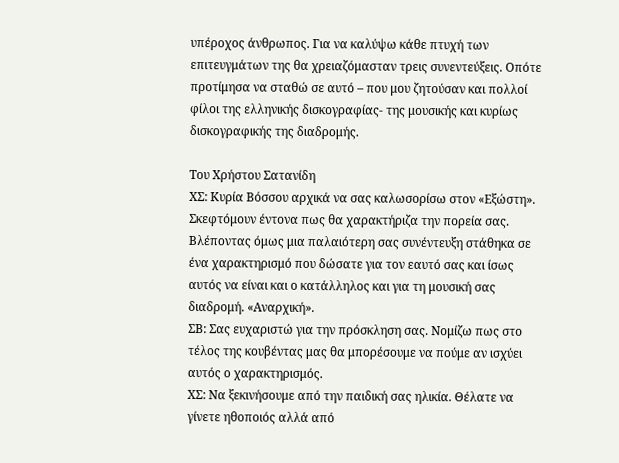υπέροχος άνθρωπος. Για να καλύψω κάθε πτυχή των επιτευγμάτων της θα χρειαζόμασταν τρεις συνεντεύξεις. Οπότε προτίμησα να σταθώ σε αυτό – που μου ζητούσαν και πολλοί φίλοι της ελληνικής δισκογραφίας- της μουσικής και κυρίως δισκογραφικής της διαδρομής.

Του Χρήστου Σατανίδη
ΧΣ: Κυρία Βόσσου αρχικά να σας καλωσορίσω στον «Εξώστη». Σκεφτόμουν έντονα πως θα χαρακτήριζα την πορεία σας. Βλέποντας όμως μια παλαιότερη σας συνέντευξη στάθηκα σε ένα χαρακτηρισμό που δώσατε για τον εαυτό σας και ίσως αυτός να είναι και ο κατάλληλος και για τη μουσική σας διαδρομή. «Αναρχική».
ΣΒ: Σας ευχαριστώ για την πρόσκληση σας. Νομίζω πως στο τέλος της κουβέντας μας θα μπορέσουμε να πούμε αν ισχύει αυτός ο χαρακτηρισμός.
ΧΣ: Να ξεκινήσουμε από την παιδική σας ηλικία. Θέλατε να γίνετε ηθοποιός αλλά από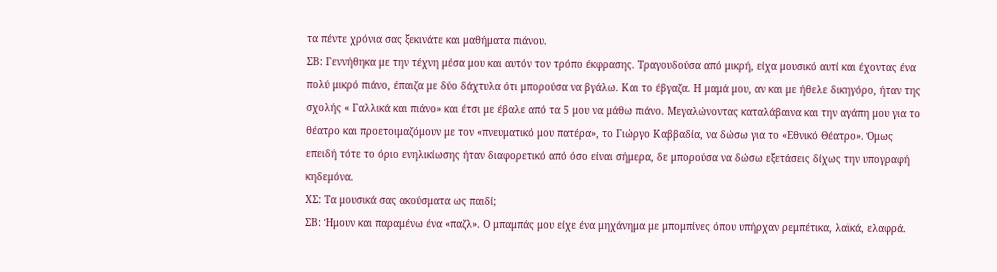τα πέντε χρόνια σας ξεκινάτε και μαθήματα πιάνου.
ΣΒ: Γεννήθηκα με την τέχνη μέσα μου και αυτόν τον τρόπο έκφρασης. Τραγουδούσα από μικρή, είχα μουσικό αυτί και έχοντας ένα πολύ μικρό πιάνο, έπαιζα με δύο δάχτυλα ότι μπορούσα να βγάλω. Και το έβγαζα. Η μαμά μου, αν και με ήθελε δικηγόρο, ήταν της σχολής « Γαλλικά και πιάνο» και έτσι με έβαλε από τα 5 μου να μάθω πιάνο. Μεγαλώνοντας καταλάβαινα και την αγάπη μου για το θέατρο και προετοιμαζόμουν με τον «πνευματικό μου πατέρα», το Γιώργο Καββαδία, να δώσω για το «Εθνικό Θέατρο». Όμως επειδή τότε το όριο ενηλικίωσης ήταν διαφορετικό από όσο είναι σήμερα, δε μπορούσα να δώσω εξετάσεις δίχως την υπογραφή κηδεμόνα.
ΧΣ: Τα μουσικά σας ακούσματα ως παιδί;
ΣΒ: Ήμουν και παραμένω ένα «παζλ». Ο μπαμπάς μου είχε ένα μηχάνημα με μπομπίνες όπου υπήρχαν ρεμπέτικα, λαϊκά, ελαφρά.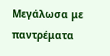Μεγάλωσα με παντρέματα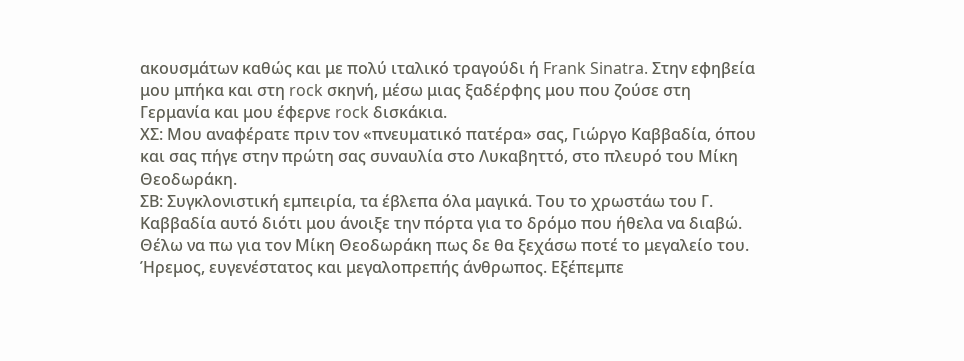ακουσμάτων καθώς και με πολύ ιταλικό τραγούδι ή Frank Sinatra. Στην εφηβεία μου μπήκα και στη rock σκηνή, μέσω μιας ξαδέρφης μου που ζούσε στη Γερμανία και μου έφερνε rock δισκάκια.
ΧΣ: Μου αναφέρατε πριν τον «πνευματικό πατέρα» σας, Γιώργο Καββαδία, όπου και σας πήγε στην πρώτη σας συναυλία στο Λυκαβηττό, στο πλευρό του Μίκη Θεοδωράκη.
ΣΒ: Συγκλονιστική εμπειρία, τα έβλεπα όλα μαγικά. Του το χρωστάω του Γ. Καββαδία αυτό διότι μου άνοιξε την πόρτα για το δρόμο που ήθελα να διαβώ. Θέλω να πω για τον Μίκη Θεοδωράκη πως δε θα ξεχάσω ποτέ το μεγαλείο του. Ήρεμος, ευγενέστατος και μεγαλοπρεπής άνθρωπος. Εξέπεμπε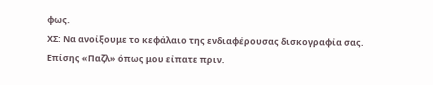φως.
ΧΣ: Να ανοίξουμε το κεφάλαιο της ενδιαφέρουσας δισκογραφία σας. Επίσης «Παζλ» όπως μου είπατε πριν.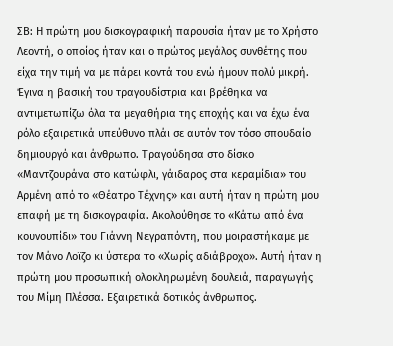ΣΒ: Η πρώτη μου δισκογραφική παρουσία ήταν με το Χρήστο Λεοντή, ο οποίος ήταν και ο πρώτος μεγάλος συνθέτης που είχα την τιμή να με πάρει κοντά του ενώ ήμουν πολύ μικρή. Έγινα η βασική του τραγουδίστρια και βρέθηκα να αντιμετωπίζω όλα τα μεγαθήρια της εποχής και να έχω ένα ρόλο εξαιρετικά υπεύθυνο πλάι σε αυτόν τον τόσο σπουδαίο δημιουργό και άνθρωπο. Τραγούδησα στο δίσκο «Μαντζουράνα στο κατώφλι, γάιδαρος στα κεραμίδια» του Αρμένη από το «Θέατρο Τέχνης» και αυτή ήταν η πρώτη μου επαφή με τη δισκογραφία. Ακολούθησε το «Κάτω από ένα κουνουπίδι» του Γιάννη Νεγραπόντη, που μοιραστήκαμε με τον Μάνο Λοϊζο κι ύστερα το «Χωρίς αδιάβροχο». Αυτή ήταν η πρώτη μου προσωπική ολοκληρωμένη δουλειά, παραγωγής του Μίμη Πλέσσα. Εξαιρετικά δοτικός άνθρωπος.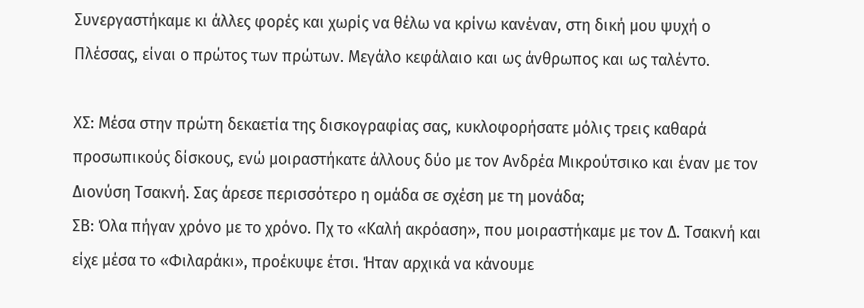Συνεργαστήκαμε κι άλλες φορές και χωρίς να θέλω να κρίνω κανέναν, στη δική μου ψυχή ο Πλέσσας, είναι ο πρώτος των πρώτων. Μεγάλο κεφάλαιο και ως άνθρωπος και ως ταλέντο.

ΧΣ: Μέσα στην πρώτη δεκαετία της δισκογραφίας σας, κυκλοφορήσατε μόλις τρεις καθαρά προσωπικούς δίσκους, ενώ μοιραστήκατε άλλους δύο με τον Ανδρέα Μικρούτσικο και έναν με τον Διονύση Τσακνή. Σας άρεσε περισσότερο η ομάδα σε σχέση με τη μονάδα;
ΣΒ: Όλα πήγαν χρόνο με το χρόνο. Πχ το «Καλή ακρόαση», που μοιραστήκαμε με τον Δ. Τσακνή και είχε μέσα το «Φιλαράκι», προέκυψε έτσι. Ήταν αρχικά να κάνουμε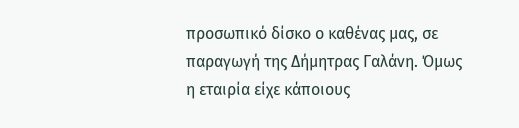προσωπικό δίσκο ο καθένας μας, σε παραγωγή της Δήμητρας Γαλάνη. Όμως η εταιρία είχε κάποιους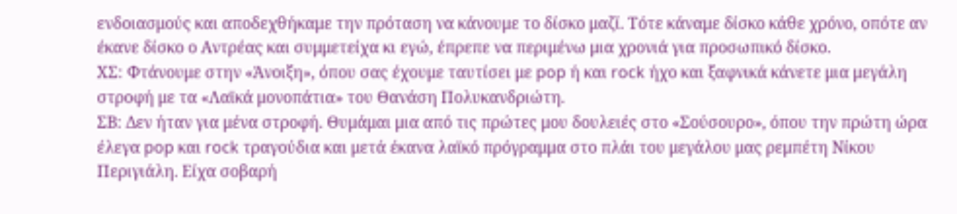ενδοιασμούς και αποδεχθήκαμε την πρόταση να κάνουμε το δίσκο μαζί. Τότε κάναμε δίσκο κάθε χρόνο, οπότε αν έκανε δίσκο ο Αντρέας και συμμετείχα κι εγώ, έπρεπε να περιμένω μια χρονιά για προσωπικό δίσκο.
ΧΣ: Φτάνουμε στην «Άνοιξη», όπου σας έχουμε ταυτίσει με pop ή και rock ήχο και ξαφνικά κάνετε μια μεγάλη στροφή με τα «Λαϊκά μονοπάτια» του Θανάση Πολυκανδριώτη.
ΣΒ: Δεν ήταν για μένα στροφή. Θυμάμαι μια από τις πρώτες μου δουλειές στο «Σούσουρο», όπου την πρώτη ώρα έλεγα pop και rock τραγούδια και μετά έκανα λαϊκό πρόγραμμα στο πλάι του μεγάλου μας ρεμπέτη Νίκου Περιγιάλη. Είχα σοβαρή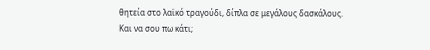θητεία στο λαϊκό τραγούδι, δίπλα σε μεγάλους δασκάλους. Και να σου πω κάτι;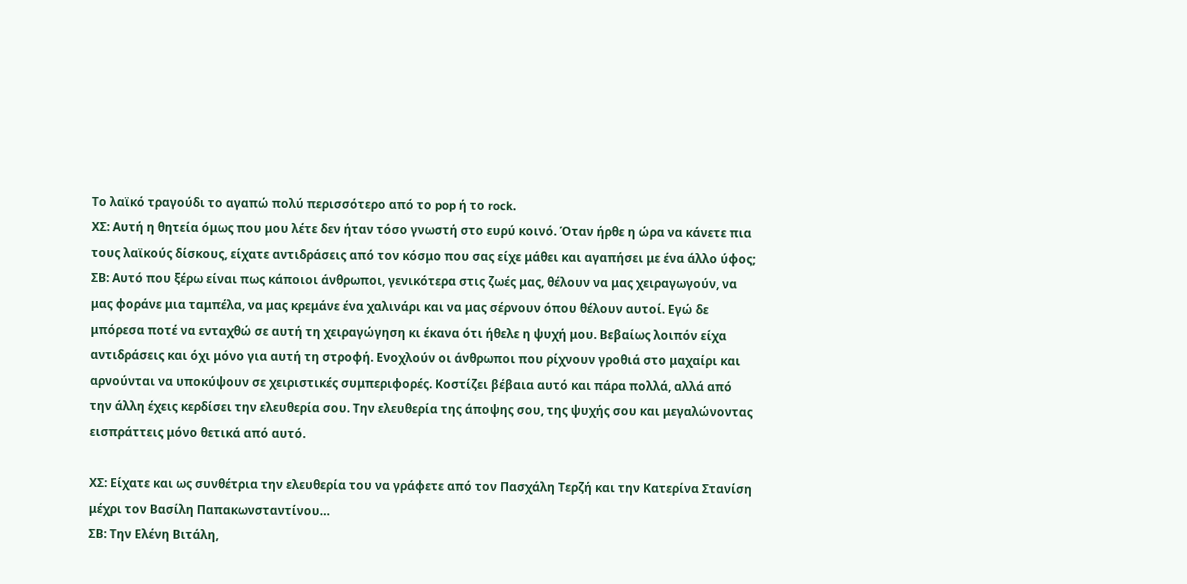Το λαϊκό τραγούδι το αγαπώ πολύ περισσότερο από το pop ή το rock.
ΧΣ: Αυτή η θητεία όμως που μου λέτε δεν ήταν τόσο γνωστή στο ευρύ κοινό. Όταν ήρθε η ώρα να κάνετε πια τους λαϊκούς δίσκους, είχατε αντιδράσεις από τον κόσμο που σας είχε μάθει και αγαπήσει με ένα άλλο ύφος;
ΣΒ: Αυτό που ξέρω είναι πως κάποιοι άνθρωποι, γενικότερα στις ζωές μας, θέλουν να μας χειραγωγούν, να μας φοράνε μια ταμπέλα, να μας κρεμάνε ένα χαλινάρι και να μας σέρνουν όπου θέλουν αυτοί. Εγώ δε μπόρεσα ποτέ να ενταχθώ σε αυτή τη χειραγώγηση κι έκανα ότι ήθελε η ψυχή μου. Βεβαίως λοιπόν είχα αντιδράσεις και όχι μόνο για αυτή τη στροφή. Ενοχλούν οι άνθρωποι που ρίχνουν γροθιά στο μαχαίρι και αρνούνται να υποκύψουν σε χειριστικές συμπεριφορές. Κοστίζει βέβαια αυτό και πάρα πολλά, αλλά από την άλλη έχεις κερδίσει την ελευθερία σου. Την ελευθερία της άποψης σου, της ψυχής σου και μεγαλώνοντας εισπράττεις μόνο θετικά από αυτό.

ΧΣ: Είχατε και ως συνθέτρια την ελευθερία του να γράφετε από τον Πασχάλη Τερζή και την Κατερίνα Στανίση μέχρι τον Βασίλη Παπακωνσταντίνου…
ΣΒ: Την Ελένη Βιτάλη,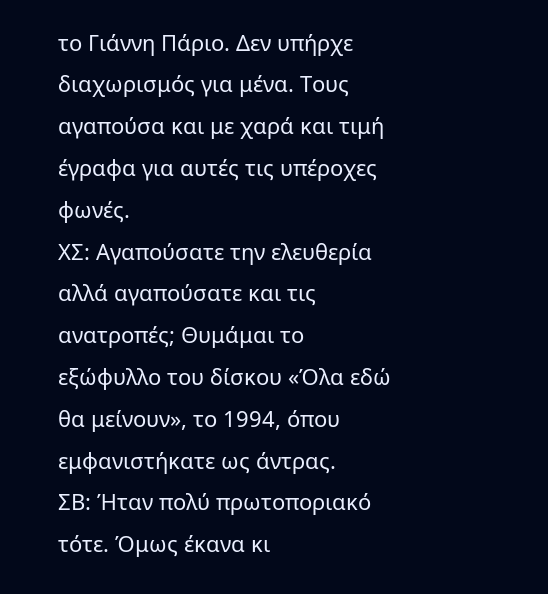το Γιάννη Πάριο. Δεν υπήρχε διαχωρισμός για μένα. Τους αγαπούσα και με χαρά και τιμή έγραφα για αυτές τις υπέροχες φωνές.
ΧΣ: Αγαπούσατε την ελευθερία αλλά αγαπούσατε και τις ανατροπές; Θυμάμαι το εξώφυλλο του δίσκου «Όλα εδώ θα μείνουν», το 1994, όπου εμφανιστήκατε ως άντρας.
ΣΒ: Ήταν πολύ πρωτοποριακό τότε. Όμως έκανα κι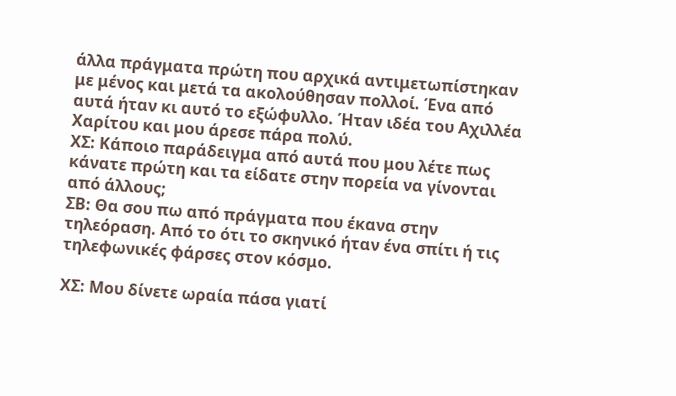άλλα πράγματα πρώτη που αρχικά αντιμετωπίστηκαν με μένος και μετά τα ακολούθησαν πολλοί. Ένα από αυτά ήταν κι αυτό το εξώφυλλο. Ήταν ιδέα του Αχιλλέα Χαρίτου και μου άρεσε πάρα πολύ.
ΧΣ: Κάποιο παράδειγμα από αυτά που μου λέτε πως κάνατε πρώτη και τα είδατε στην πορεία να γίνονται από άλλους;
ΣΒ: Θα σου πω από πράγματα που έκανα στην τηλεόραση. Από το ότι το σκηνικό ήταν ένα σπίτι ή τις τηλεφωνικές φάρσες στον κόσμο.

ΧΣ: Μου δίνετε ωραία πάσα γιατί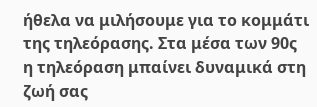ήθελα να μιλήσουμε για το κομμάτι της τηλεόρασης. Στα μέσα των 90ς η τηλεόραση μπαίνει δυναμικά στη ζωή σας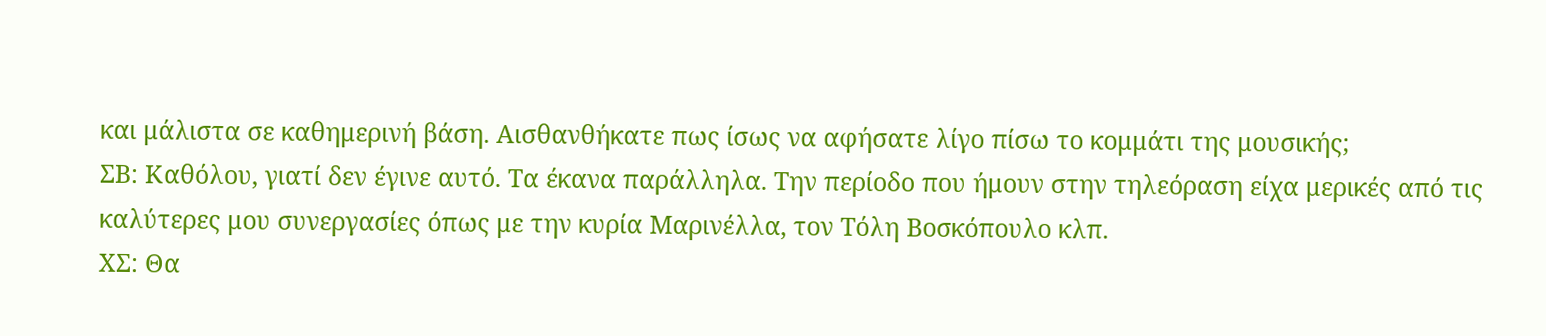και μάλιστα σε καθημερινή βάση. Αισθανθήκατε πως ίσως να αφήσατε λίγο πίσω το κομμάτι της μουσικής;
ΣΒ: Καθόλου, γιατί δεν έγινε αυτό. Τα έκανα παράλληλα. Την περίοδο που ήμουν στην τηλεόραση είχα μερικές από τις καλύτερες μου συνεργασίες όπως με την κυρία Μαρινέλλα, τον Τόλη Βοσκόπουλο κλπ.
ΧΣ: Θα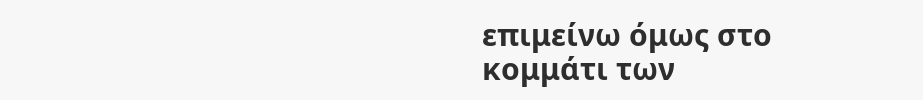επιμείνω όμως στο κομμάτι των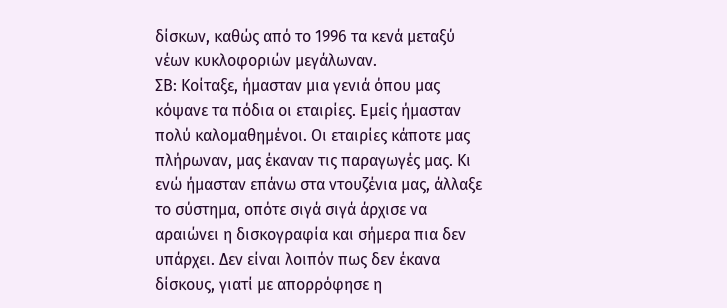δίσκων, καθώς από το 1996 τα κενά μεταξύ νέων κυκλοφοριών μεγάλωναν.
ΣΒ: Κοίταξε, ήμασταν μια γενιά όπου μας κόψανε τα πόδια οι εταιρίες. Εμείς ήμασταν πολύ καλομαθημένοι. Οι εταιρίες κάποτε μας πλήρωναν, μας έκαναν τις παραγωγές μας. Κι ενώ ήμασταν επάνω στα ντουζένια μας, άλλαξε το σύστημα, οπότε σιγά σιγά άρχισε να αραιώνει η δισκογραφία και σήμερα πια δεν υπάρχει. Δεν είναι λοιπόν πως δεν έκανα δίσκους, γιατί με απορρόφησε η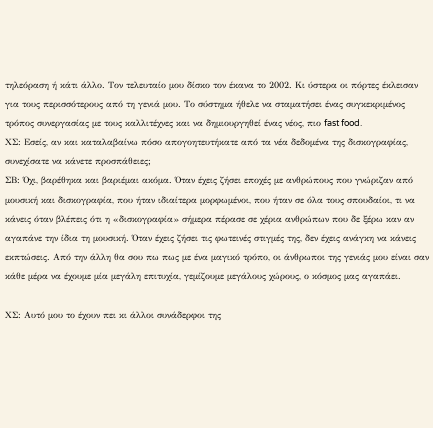τηλεόραση ή κάτι άλλο. Τον τελευταίο μου δίσκο τον έκανα το 2002. Κι ύστερα οι πόρτες έκλεισαν για τους περισσότερους από τη γενιά μου. Το σύστημα ήθελε να σταματήσει ένας συγκεκριμένος τρόπος συνεργασίας με τους καλλιτέχνες και να δημιουργηθεί ένας νέος, πιο fast food.
ΧΣ: Εσείς, αν και καταλαβαίνω πόσο απογοητευτήκατε από τα νέα δεδομένα της δισκογραφίας, συνεχίσατε να κάνετε προσπάθειες;
ΣΒ: Όχι, βαρέθηκα και βαριέμαι ακόμα. Όταν έχεις ζήσει εποχές με ανθρώπους που γνώριζαν από μουσική και δισκογραφία, που ήταν ιδιαίτερα μορφωμένοι, που ήταν σε όλα τους σπουδαίοι, τι να κάνεις όταν βλέπεις ότι η «δισκογραφία» σήμερα πέρασε σε χέρια ανθρώπων που δε ξέρω καν αν αγαπάνε την ίδια τη μουσική. Όταν έχεις ζήσει τις φωτεινές στιγμές της, δεν έχεις ανάγκη να κάνεις εκπτώσεις. Από την άλλη θα σου πω πως με ένα μαγικό τρόπο, οι άνθρωποι της γενιάς μου είναι σαν κάθε μέρα να έχουμε μία μεγάλη επιτυχία, γεμίζουμε μεγάλους χώρους, ο κόσμος μας αγαπάει.

ΧΣ: Αυτό μου το έχουν πει κι άλλοι συνάδερφοι της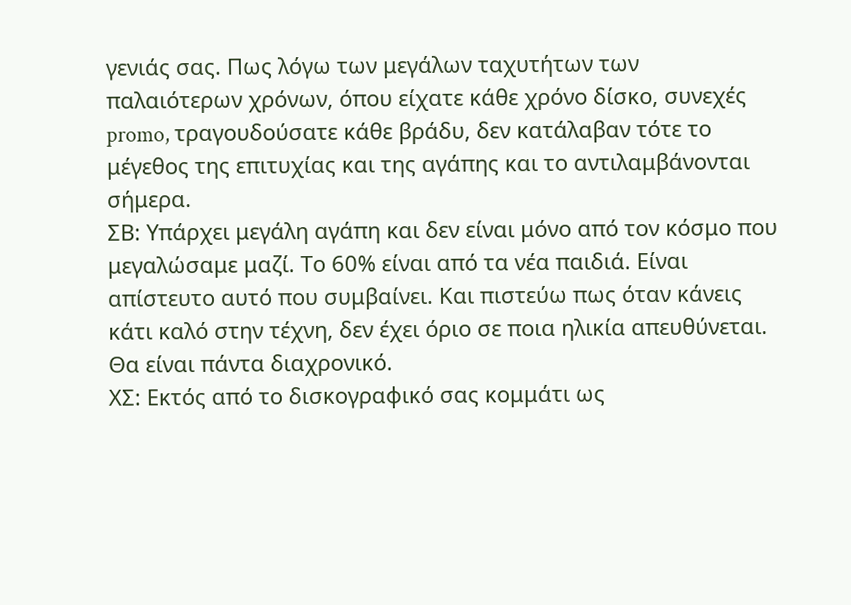γενιάς σας. Πως λόγω των μεγάλων ταχυτήτων των παλαιότερων χρόνων, όπου είχατε κάθε χρόνο δίσκο, συνεχές promo, τραγουδούσατε κάθε βράδυ, δεν κατάλαβαν τότε το μέγεθος της επιτυχίας και της αγάπης και το αντιλαμβάνονται σήμερα.
ΣΒ: Υπάρχει μεγάλη αγάπη και δεν είναι μόνο από τον κόσμο που μεγαλώσαμε μαζί. Το 60% είναι από τα νέα παιδιά. Είναι απίστευτο αυτό που συμβαίνει. Και πιστεύω πως όταν κάνεις κάτι καλό στην τέχνη, δεν έχει όριο σε ποια ηλικία απευθύνεται. Θα είναι πάντα διαχρονικό.
ΧΣ: Εκτός από το δισκογραφικό σας κομμάτι ως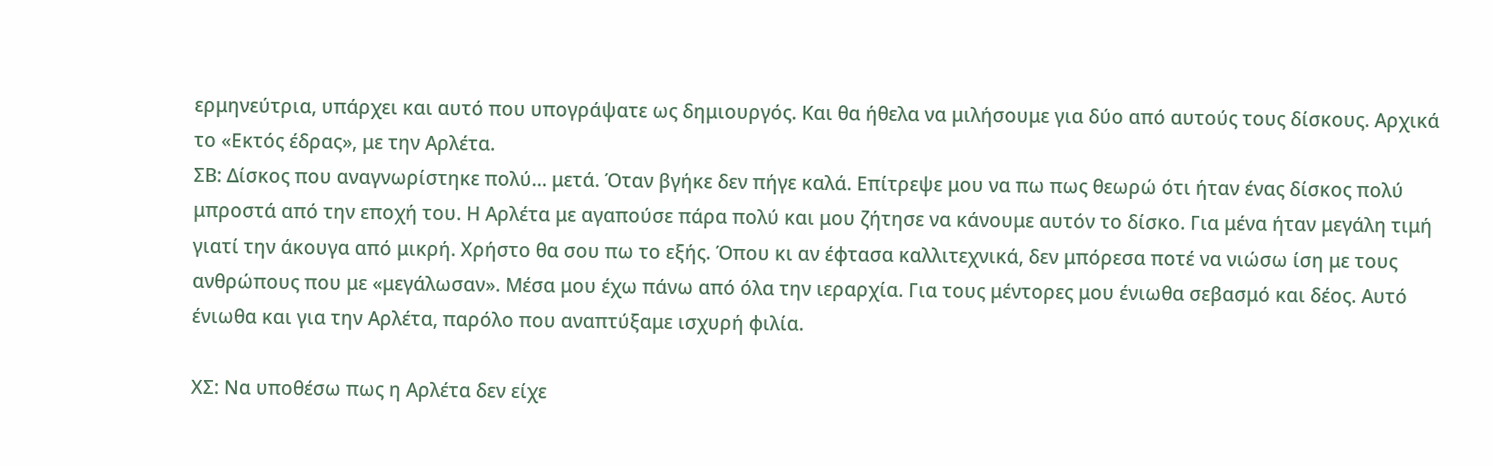ερμηνεύτρια, υπάρχει και αυτό που υπογράψατε ως δημιουργός. Και θα ήθελα να μιλήσουμε για δύο από αυτούς τους δίσκους. Αρχικά το «Εκτός έδρας», με την Αρλέτα.
ΣΒ: Δίσκος που αναγνωρίστηκε πολύ… μετά. Όταν βγήκε δεν πήγε καλά. Επίτρεψε μου να πω πως θεωρώ ότι ήταν ένας δίσκος πολύ μπροστά από την εποχή του. Η Αρλέτα με αγαπούσε πάρα πολύ και μου ζήτησε να κάνουμε αυτόν το δίσκο. Για μένα ήταν μεγάλη τιμή γιατί την άκουγα από μικρή. Χρήστο θα σου πω το εξής. Όπου κι αν έφτασα καλλιτεχνικά, δεν μπόρεσα ποτέ να νιώσω ίση με τους ανθρώπους που με «μεγάλωσαν». Μέσα μου έχω πάνω από όλα την ιεραρχία. Για τους μέντορες μου ένιωθα σεβασμό και δέος. Αυτό ένιωθα και για την Αρλέτα, παρόλο που αναπτύξαμε ισχυρή φιλία.

ΧΣ: Να υποθέσω πως η Αρλέτα δεν είχε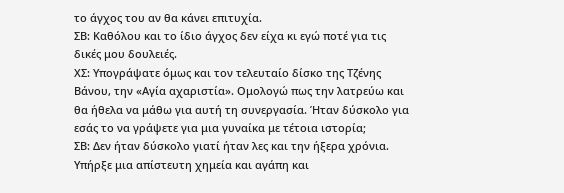το άγχος του αν θα κάνει επιτυχία.
ΣΒ: Καθόλου και το ίδιο άγχος δεν είχα κι εγώ ποτέ για τις δικές μου δουλειές.
ΧΣ: Υπογράψατε όμως και τον τελευταίο δίσκο της Τζένης Βάνου, την «Αγία αχαριστία». Ομολογώ πως την λατρεύω και θα ήθελα να μάθω για αυτή τη συνεργασία. Ήταν δύσκολο για εσάς το να γράψετε για μια γυναίκα με τέτοια ιστορία;
ΣΒ: Δεν ήταν δύσκολο γιατί ήταν λες και την ήξερα χρόνια. Υπήρξε μια απίστευτη χημεία και αγάπη και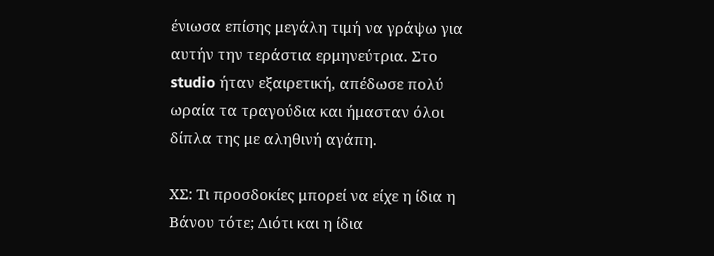ένιωσα επίσης μεγάλη τιμή να γράψω για αυτήν την τεράστια ερμηνεύτρια. Στο studio ήταν εξαιρετική, απέδωσε πολύ ωραία τα τραγούδια και ήμασταν όλοι δίπλα της με αληθινή αγάπη.

ΧΣ: Τι προσδοκίες μπορεί να είχε η ίδια η Βάνου τότε; Διότι και η ίδια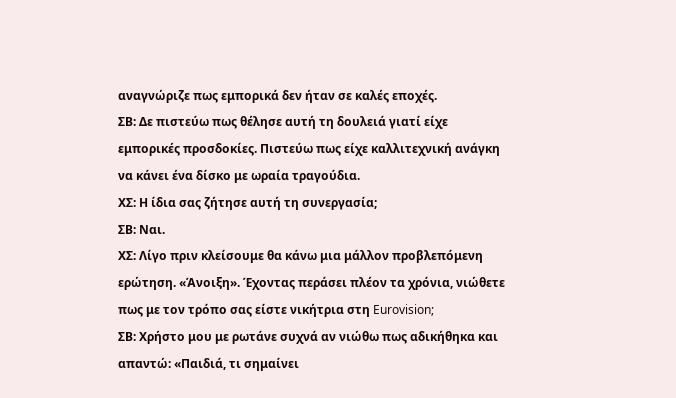αναγνώριζε πως εμπορικά δεν ήταν σε καλές εποχές.
ΣΒ: Δε πιστεύω πως θέλησε αυτή τη δουλειά γιατί είχε εμπορικές προσδοκίες. Πιστεύω πως είχε καλλιτεχνική ανάγκη να κάνει ένα δίσκο με ωραία τραγούδια.
ΧΣ: Η ίδια σας ζήτησε αυτή τη συνεργασία;
ΣΒ: Ναι.
ΧΣ: Λίγο πριν κλείσουμε θα κάνω μια μάλλον προβλεπόμενη ερώτηση. «Άνοιξη». Έχοντας περάσει πλέον τα χρόνια, νιώθετε πως με τον τρόπο σας είστε νικήτρια στη Eurovision;
ΣΒ: Χρήστο μου με ρωτάνε συχνά αν νιώθω πως αδικήθηκα και απαντώ: «Παιδιά, τι σημαίνει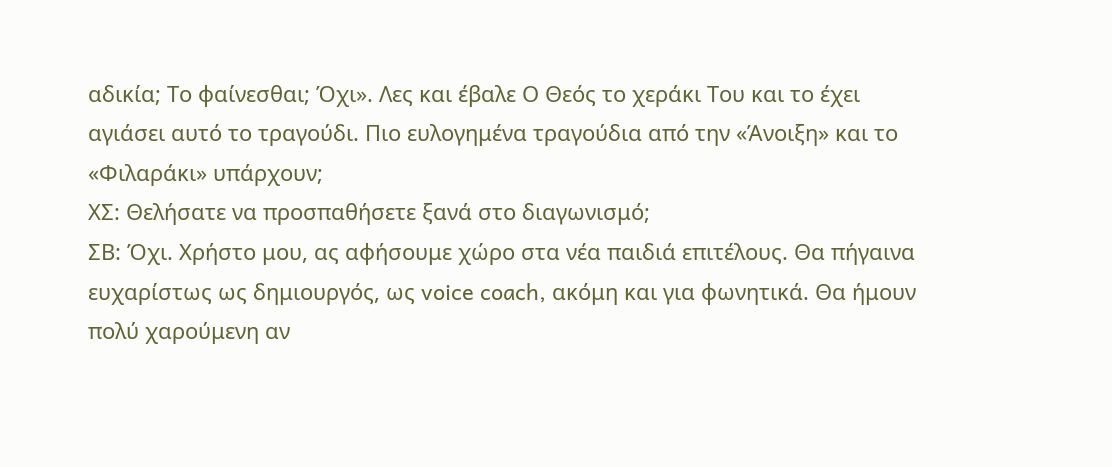αδικία; Το φαίνεσθαι; Όχι». Λες και έβαλε Ο Θεός το χεράκι Του και το έχει αγιάσει αυτό το τραγούδι. Πιο ευλογημένα τραγούδια από την «Άνοιξη» και το «Φιλαράκι» υπάρχουν;
ΧΣ: Θελήσατε να προσπαθήσετε ξανά στο διαγωνισμό;
ΣΒ: Όχι. Χρήστο μου, ας αφήσουμε χώρο στα νέα παιδιά επιτέλους. Θα πήγαινα ευχαρίστως ως δημιουργός, ως voice coach, ακόμη και για φωνητικά. Θα ήμουν πολύ χαρούμενη αν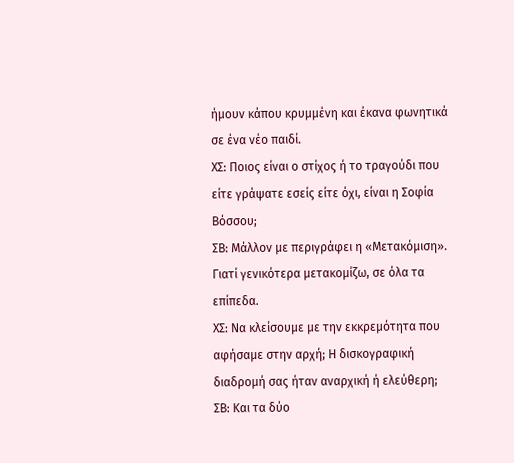ήμουν κάπου κρυμμένη και έκανα φωνητικά σε ένα νέο παιδί.
ΧΣ: Ποιος είναι ο στίχος ή το τραγούδι που είτε γράψατε εσείς είτε όχι, είναι η Σοφία Βόσσου;
ΣΒ: Μάλλον με περιγράφει η «Μετακόμιση». Γιατί γενικότερα μετακομίζω, σε όλα τα επίπεδα.
ΧΣ: Να κλείσουμε με την εκκρεμότητα που αφήσαμε στην αρχή; Η δισκογραφική διαδρομή σας ήταν αναρχική ή ελεύθερη;
ΣΒ: Και τα δύο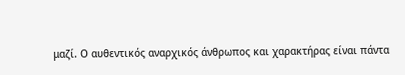μαζί. Ο αυθεντικός αναρχικός άνθρωπος και χαρακτήρας είναι πάντα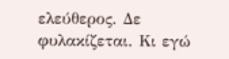ελεύθερος. Δε φυλακίζεται. Κι εγώ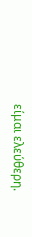είμαι ελεύθερη.